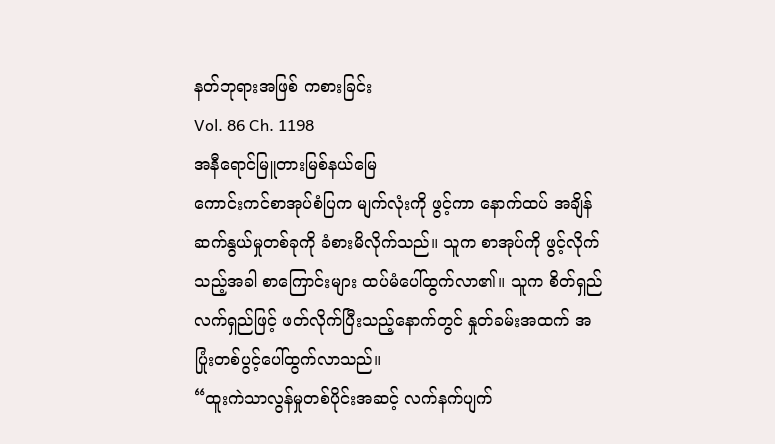နတ်ဘုရားအဖြစ် ကစားခြင်း
Vol. 86 Ch. 1198
အနီရောင်မြူတားမြစ်နယ်မြေ
ကောင်းကင်စာအုပ်စံပြက မျက်လုံးကို ဖွင့်ကာ နောက်ထပ် အချိန်ဆက်နွယ်မှုတစ်ခုကို ခံစားမိလိုက်သည်။ သူက စာအုပ်ကို ဖွင့်လိုက်သည့်အခါ စာကြောင်းများ ထပ်မံပေါ်ထွက်လာ၏။ သူက စိတ်ရှည်လက်ရှည်ဖြင့် ဖတ်လိုက်ပြီးသည့်နောက်တွင် နှုတ်ခမ်းအထက် အပြုံးတစ်ပွင့်ပေါ်ထွက်လာသည်။
“ထူးကဲသာလွန်မှုတစ်ပိုင်းအဆင့် လက်နက်ပျက်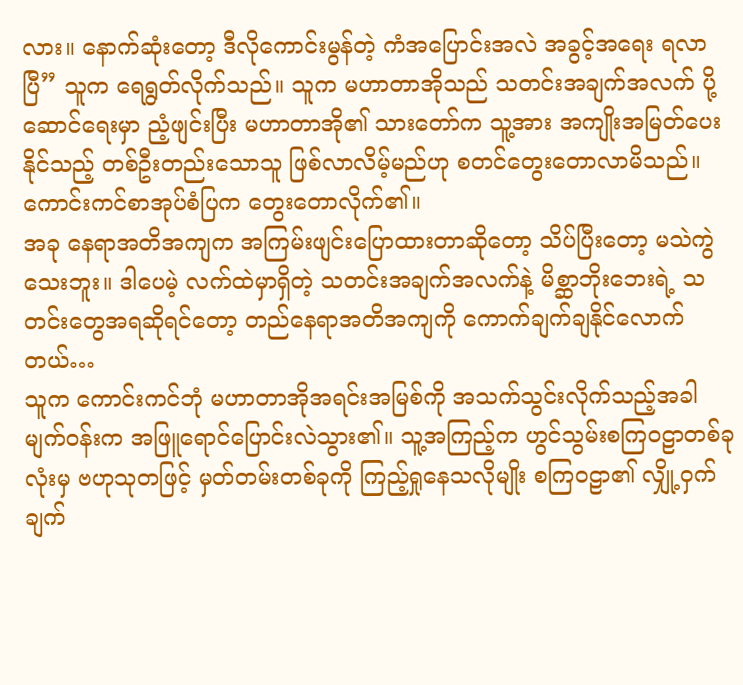လား။ နောက်ဆုံးတော့ ဒီလိုကောင်းမွန်တဲ့ ကံအပြောင်းအလဲ အခွင့်အရေး ရလာပြီ” သူက ရေရွတ်လိုက်သည်။ သူက မဟာတာအိုသည် သတင်းအချက်အလက် ပို့ဆောင်ရေးမှာ ညံ့ဖျင်းပြီး မဟာတာအို၏ သားတော်က သူ့အား အကျိုးအမြတ်ပေးနိုင်သည့် တစ်ဦးတည်းသောသူ ဖြစ်လာလိမ့်မည်ဟု စတင်တွေးတောလာမိသည်။
ကောင်းကင်စာအုပ်စံပြက တွေးတောလိုက်၏။
အခု နေရာအတိအကျက အကြမ်းဖျင်းပြောထားတာဆိုတော့ သိပ်ပြီးတော့ မသဲကွဲသေးဘူး။ ဒါပေမဲ့ လက်ထဲမှာရှိတဲ့ သတင်းအချက်အလက်နဲ့ မိစ္ဆာဘိုးဘေးရဲ့ သတင်းတွေအရဆိုရင်တော့ တည်နေရာအတိအကျကို ကောက်ချက်ချနိုင်လောက်တယ်…
သူက ကောင်းကင်ဘုံ မဟာတာအိုအရင်းအမြစ်ကို အသက်သွင်းလိုက်သည့်အခါ မျက်ဝန်းက အဖြူရောင်ပြောင်းလဲသွား၏။ သူ့အကြည့်က ဟွင်သွမ်းစကြဝဠာတစ်ခုလုံးမှ ဗဟုသုတဖြင့် မှတ်တမ်းတစ်ခုကို ကြည့်ရှုနေသလိုမျိုး စကြဝဠာ၏ လျှို့ဝှက်ချက်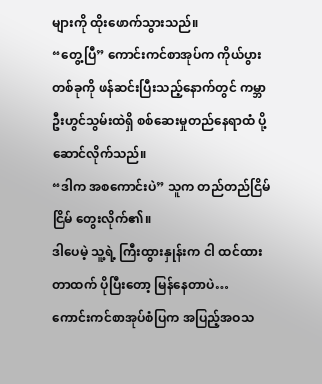များကို ထိုးဖောက်သွားသည်။
“တွေ့ပြီ” ကောင်းကင်စာအုပ်က ကိုယ်ပွားတစ်ခုကို ဖန်ဆင်းပြီးသည့်နောက်တွင် ကမ္ဘာဦးဟွင်သွမ်းထဲရှိ စစ်ဆေးမှုတည်နေရာထံ ပို့ဆောင်လိုက်သည်။
“ဒါက အစကောင်းပဲ” သူက တည်တည်ငြိမ်ငြိမ် တွေးလိုက်၏။
ဒါပေမဲ့ သူ့ရဲ့ ကြီးထွားနှုန်းက ငါ ထင်ထားတာထက် ပိုပြီးတော့ မြန်နေတာပဲ…
ကောင်းကင်စာအုပ်စံပြက အပြည့်အဝသ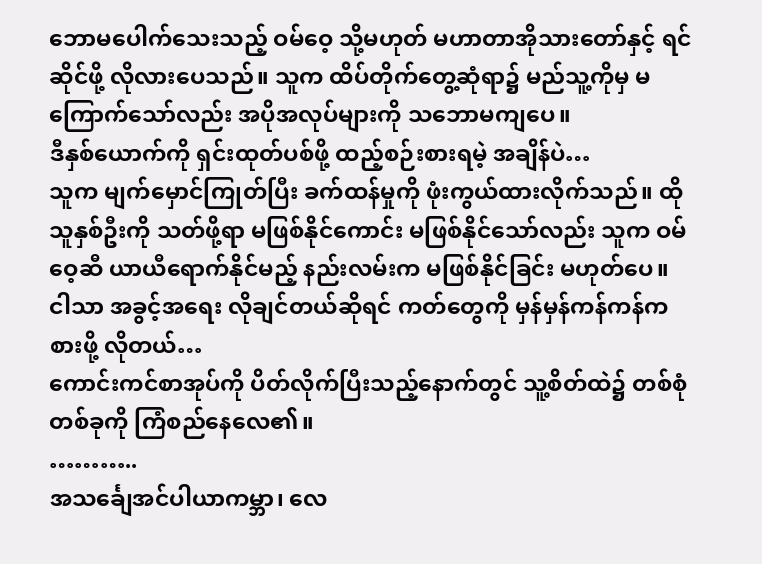ဘောမပေါက်သေးသည့် ဝမ်ဝေ့ သို့မဟုတ် မဟာတာအိုသားတော်နှင့် ရင်ဆိုင်ဖို့ လိုလားပေသည်။ သူက ထိပ်တိုက်တွေ့ဆုံရာ၌ မည်သူ့ကိုမှ မကြောက်သော်လည်း အပိုအလုပ်များကို သဘောမကျပေ။
ဒီနှစ်ယောက်ကို ရှင်းထုတ်ပစ်ဖို့ ထည့်စဉ်းစားရမဲ့ အချိန်ပဲ…
သူက မျက်မှောင်ကြုတ်ပြီး ခက်ထန်မှုကို ဖုံးကွယ်ထားလိုက်သည်။ ထိုသူနှစ်ဦးကို သတ်ဖို့ရာ မဖြစ်နိုင်ကောင်း မဖြစ်နိုင်သော်လည်း သူက ဝမ်ဝေ့ဆီ ယာယီရောက်နိုင်မည့် နည်းလမ်းက မဖြစ်နိုင်ခြင်း မဟုတ်ပေ။
ငါသာ အခွင့်အရေး လိုချင်တယ်ဆိုရင် ကတ်တွေကို မှန်မှန်ကန်ကန်ကစားဖို့ လိုတယ်…
ကောင်းကင်စာအုပ်ကို ပိတ်လိုက်ပြီးသည့်နောက်တွင် သူ့စိတ်ထဲ၌ တစ်စုံတစ်ခုကို ကြံစည်နေလေ၏။
………..
အသင်္ချေအင်ပါယာကမ္ဘာ၊ လေ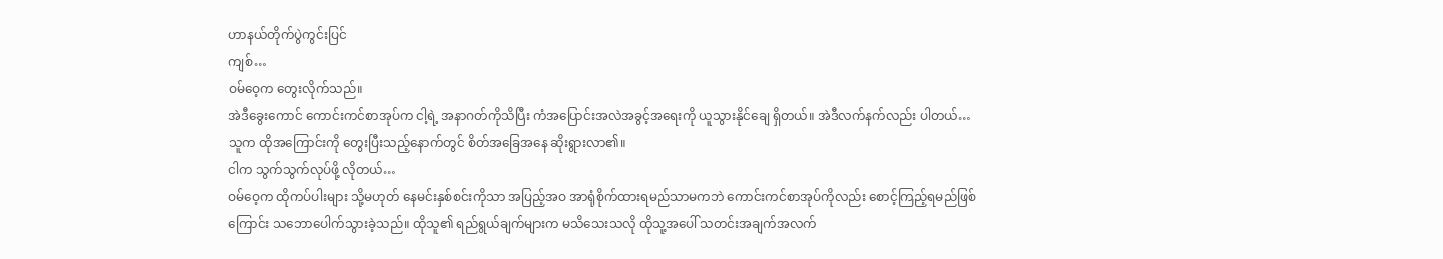ဟာနယ်တိုက်ပွဲကွင်းပြင်
ကျစ်…
ဝမ်ဝေ့က တွေးလိုက်သည်။
အဲဒီခွေးကောင် ကောင်းကင်စာအုပ်က ငါ့ရဲ့ အနာဂတ်ကိုသိပြီး ကံအပြောင်းအလဲအခွင့်အရေးကို ယူသွားနိုင်ချေ ရှိတယ်။ အဲဒီလက်နက်လည်း ပါတယ်…
သူက ထိုအကြောင်းကို တွေးပြီးသည့်နောက်တွင် စိတ်အခြေအနေ ဆိုးရွားလာ၏။
ငါက သွက်သွက်လုပ်ဖို့ လိုတယ်…
ဝမ်ဝေ့က ထိုကပ်ပါးများ သို့မဟုတ် နေမင်းနှစ်စင်းကိုသာ အပြည့်အဝ အာရုံစိုက်ထားရမည်သာမကဘဲ ကောင်းကင်စာအုပ်ကိုလည်း စောင့်ကြည့်ရမည်ဖြစ်ကြောင်း သဘောပေါက်သွားခဲ့သည်။ ထိုသူ၏ ရည်ရွယ်ချက်များက မသိသေးသလို ထိုသူ့အပေါ် သတင်းအချက်အလက်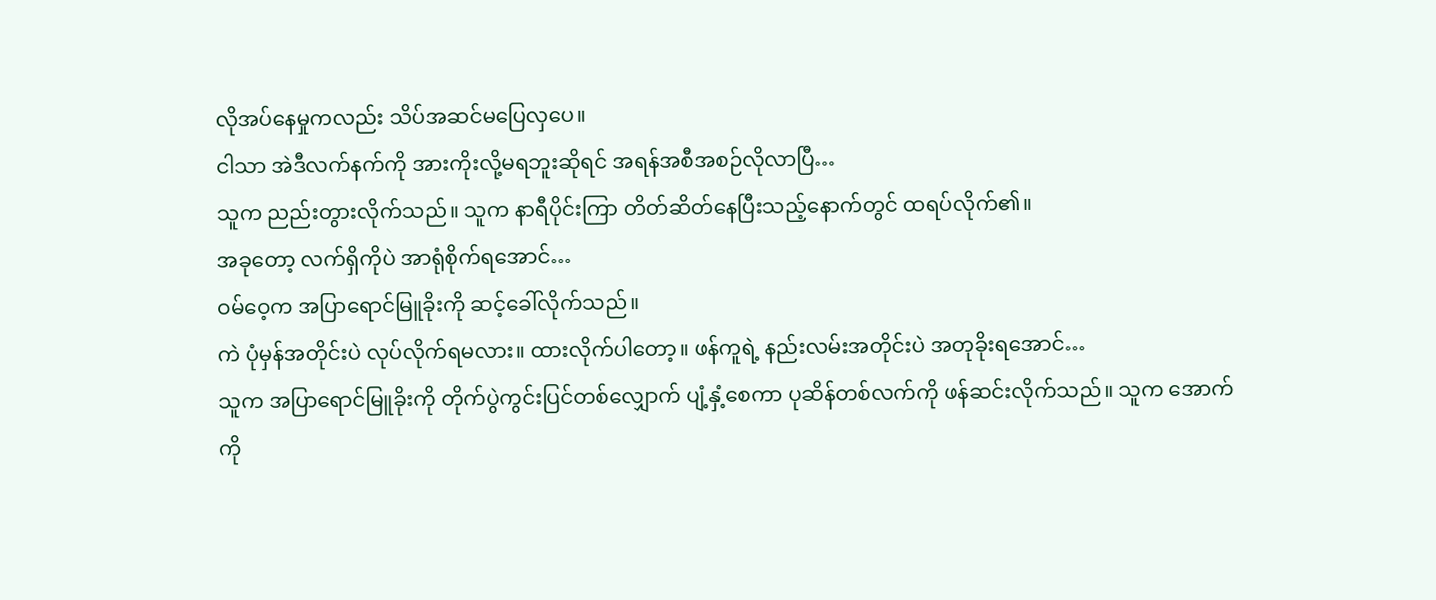လိုအပ်နေမှုကလည်း သိပ်အဆင်မပြေလှပေ။
ငါသာ အဲဒီလက်နက်ကို အားကိုးလို့မရဘူးဆိုရင် အရန်အစီအစဉ်လိုလာပြီ…
သူက ညည်းတွားလိုက်သည်။ သူက နာရီပိုင်းကြာ တိတ်ဆိတ်နေပြီးသည့်နောက်တွင် ထရပ်လိုက်၏။
အခုတော့ လက်ရှိကိုပဲ အာရုံစိုက်ရအောင်…
ဝမ်ဝေ့က အပြာရောင်မြူခိုးကို ဆင့်ခေါ်လိုက်သည်။
ကဲ ပုံမှန်အတိုင်းပဲ လုပ်လိုက်ရမလား။ ထားလိုက်ပါတော့။ ဖန်ကူရဲ့ နည်းလမ်းအတိုင်းပဲ အတုခိုးရအောင်…
သူက အပြာရောင်မြူခိုးကို တိုက်ပွဲကွင်းပြင်တစ်လျှောက် ပျံ့နှံ့စေကာ ပုဆိန်တစ်လက်ကို ဖန်ဆင်းလိုက်သည်။ သူက အောက်ကို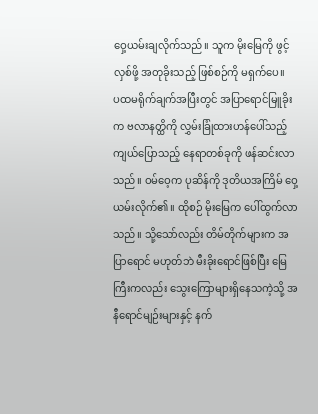ဝှေ့ယမ်းချလိုက်သည်။ သူက မိုးမြေကို ဖွင့်လှစ်ဖို့ အတုခိုးသည့် ဖြစ်စဉ်ကို မရှက်ပေ။
ပထမရိုက်ချက်အပြီးတွင် အပြာရောင်မြူခိုးက ဗလာနတ္ထိကို လွှမ်းခြုံထားဟန်ပေါ်သည့် ကျယ်ပြောသည့် နေရာတစ်ခုကို ဖန်ဆင်းလာသည်။ ဝမ်ဝေ့က ပုဆိန်ကို ဒုတိယအကြိမ် ဝှေ့ယမ်းလိုက်၏။ ထိုစဉ် မိုးမြေက ပေါ်ထွက်လာသည်။ သို့သော်လည်း တိမ်တိုက်များက အပြာရောင် မဟုတ်ဘဲ မီးခိုးရောင်ဖြစ်ပြီး မြေကြီးကလည်း သွေးကြောများရှိနေသကဲ့သို့ အနီရောင်မျဉ်းများနှင့် နက်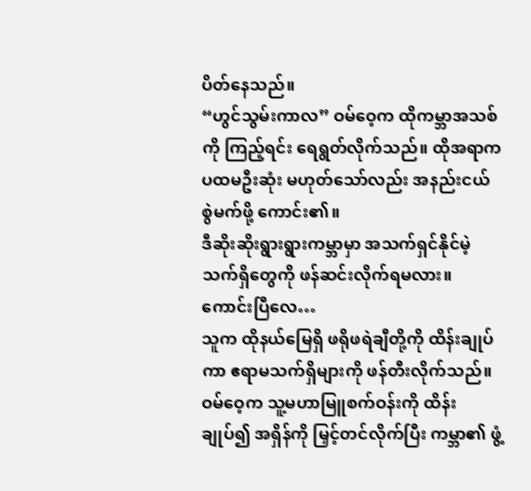ပိတ်နေသည်။
“ဟွင်သွမ်းကာလ” ဝမ်ဝေ့က ထိုကမ္ဘာအသစ်ကို ကြည့်ရင်း ရေရွတ်လိုက်သည်။ ထိုအရာက ပထမဦးဆုံး မဟုတ်သော်လည်း အနည်းငယ် စွဲမက်ဖို့ ကောင်း၏။
ဒီဆိုးဆိုးရွားရွားကမ္ဘာမှာ အသက်ရှင်နိုင်မဲ့ သက်ရှိတွေကို ဖန်ဆင်းလိုက်ရမလား။ ကောင်းပြီလေ…
သူက ထိုနယ်မြေရှိ ဖရိုဖရဲချီတို့ကို ထိန်းချုပ်ကာ ဧရာမသက်ရှိများကို ဖန်တီးလိုက်သည်။
ဝမ်ဝေ့က သူ့မဟာမြူစက်ဝန်းကို ထိန်းချုပ်၍ အရှိန်ကို မြှင့်တင်လိုက်ပြီး ကမ္ဘာ၏ ဖွံ့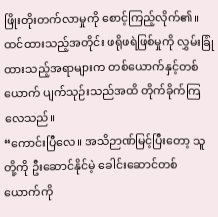ဖြိုးတိုးတက်လာမှုကို စောင့်ကြည့်လိုက်၏။ ထင်ထားသည့်အတိုင်း ဖရိုဖရဲဖြစ်မှုကို လွှမ်းခြုံထားသည့်အရာများက တစ်ယောက်နှင့်တစ်ယောက် ပျက်သုဉ်းသည်အထိ တိုက်ခိုက်ကြလေသည်။
“ကောင်းပြီလေ။ အသိဉာဏ်မြင့်ပြီးတော့ သူတို့ကို ဦးဆောင်နိုင်မဲ့ ခေါင်းဆောင်တစ်ယောက်ကို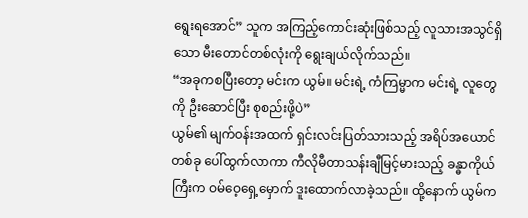ရွေးရအောင်” သူက အကြည့်ကောင်းဆုံးဖြစ်သည့် လူသားအသွင်ရှိသော မီးတောင်တစ်လုံးကို ရွေးချယ်လိုက်သည်။
“အခုကစပြီးတော့ မင်းက ယွမ်။ မင်းရဲ့ ကံကြမ္မာက မင်းရဲ့ လူတွေကို ဦးဆောင်ပြီး စုစည်းဖို့ပဲ”
ယွမ်၏ မျက်ဝန်းအထက် ရှင်းလင်းပြတ်သားသည့် အရိပ်အယောင်တစ်ခု ပေါ်ထွက်လာကာ ကီလိုမီတာသန်းချီမြင့်မားသည့် ခန္ဓာကိုယ်ကြီးက ဝမ်ဝေ့ရှေ့မှောက် ဒူးထောက်လာခဲ့သည်။ ထို့နောက် ယွမ်က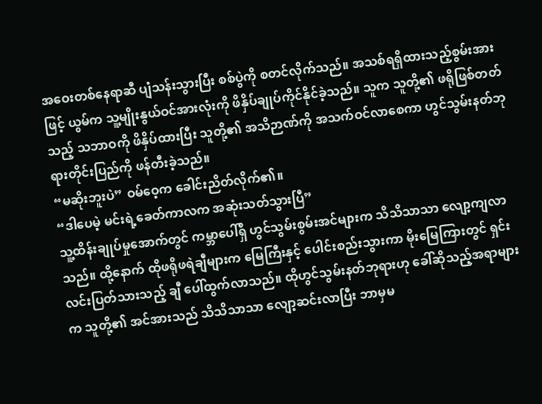အဝေးတစ်နေရာဆီ ပျံသန်းသွားပြီး စစ်ပွဲကို စတင်လိုက်သည်။ အသစ်ရရှိထားသည့်စွမ်းအားဖြင့် ယွမ်က သူ့မျိုးနွယ်ဝင်အားလုံးကို ဖိနှိပ်ချုပ်ကိုင်နိုင်ခဲ့သည်။ သူက သူတို့၏ ဖရိုဖြစ်တတ်သည့် သဘာဝကို ဖိနှိပ်ထားပြီး သူတို့၏ အသိဉာဏ်ကို အသက်ဝင်လာစေကာ ဟွင်သွမ်းနတ်ဘုရားတိုင်းပြည်ကို ဖန်တီးခဲ့သည်။
“မဆိုးဘူးပဲ” ဝမ်ဝေ့က ခေါင်းညိတ်လိုက်၏။
“ဒါပေမဲ့ မင်းရဲ့ခေတ်ကာလက အဆုံးသတ်သွားပြီ”
သူ့ထိန်းချုပ်မှုအောက်တွင် ကမ္ဘာပေါ်ရှိ ဟွင်သွမ်းစွမ်းအင်များက သိသိသာသာ လျော့ကျလာသည်။ ထို့နောက် ထိုဖရိုဖရဲချီများက မြေကြီးနှင့် ပေါင်းစည်းသွားကာ မိုးမြေကြားတွင် ရှင်းလင်းပြတ်သားသည့် ချီ ပေါ်ထွက်လာသည်။ ထိုဟွင်သွမ်းနတ်ဘုရားဟု ခေါ်ဆိုသည့်အရာများက သူတို့၏ အင်အားသည် သိသိသာသာ လျော့ဆင်းလာပြီး ဘာမှမ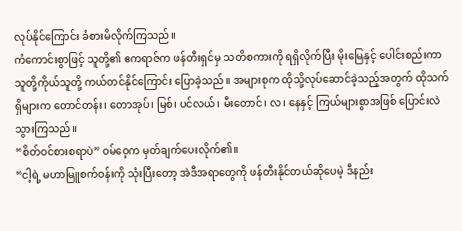လုပ်နိုင်ကြောင်း ခံစားမိလိုက်ကြသည်။
ကံကောင်းစွာဖြင့် သူတို့၏ ဧကရာဇ်က ဖန်တီးရှင်မှ သတိစကားကို ရရှိလိုက်ပြီး မိုးမြေနှင့် ပေါင်းစည်းကာ သူတို့ကိုယ်သူတို့ ကယ်တင်နိုင်ကြောင်း ပြောခဲ့သည်။ အများစုက ထိုသို့လုပ်ဆောင်ခဲ့သည့်အတွက် ထိုသက်ရှိများက တောင်တန်း၊ တောအုပ်၊ မြစ်၊ ပင်လယ်၊ မီးတောင်၊ လ၊ နေနှင့် ကြယ်များစွာအဖြစ် ပြောင်းလဲသွားကြသည်။
“စိတ်ဝင်စားစရာပဲ” ဝမ်ဝေ့က မှတ်ချက်ပေးလိုက်၏။
“ငါ့ရဲ့ မဟာမြူစက်ဝန်းကို သုံးပြီးတော့ အဲဒီအရာတွေကို ဖန်တီးနိုင်တယ်ဆိုပေမဲ့ ဒီနည်း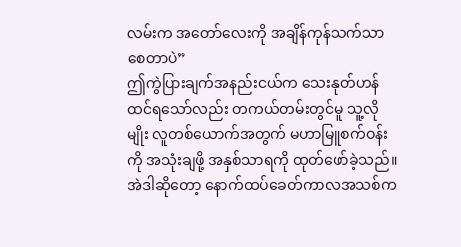လမ်းက အတော်လေးကို အချိန်ကုန်သက်သာစေတာပဲ”
ဤကွဲပြားချက်အနည်းငယ်က သေးနုတ်ဟန်ထင်ရသော်လည်း တကယ်တမ်းတွင်မူ သူ့လိုမျိုး လူတစ်ယောက်အတွက် မဟာမြူစက်ဝန်းကို အသုံးချဖို့ အနှစ်သာရကို ထုတ်ဖော်ခဲ့သည်။
အဲဒါဆိုတော့ နောက်ထပ်ခေတ်ကာလအသစ်က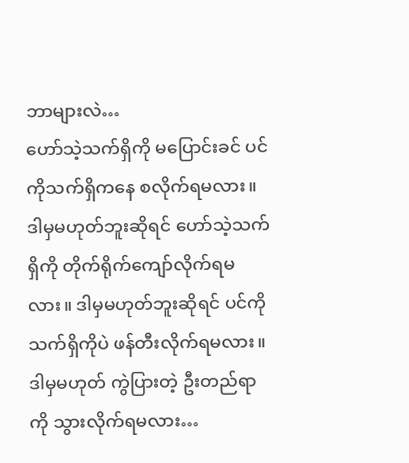ဘာများလဲ…
ဟော်သဲ့သက်ရှိကို မပြောင်းခင် ပင်ကိုသက်ရှိကနေ စလိုက်ရမလား။ ဒါမှမဟုတ်ဘူးဆိုရင် ဟော်သဲ့သက်ရှိကို တိုက်ရိုက်ကျော်လိုက်ရမလား။ ဒါမှမဟုတ်ဘူးဆိုရင် ပင်ကို သက်ရှိကိုပဲ ဖန်တီးလိုက်ရမလား။ ဒါမှမဟုတ် ကွဲပြားတဲ့ ဦးတည်ရာကို သွားလိုက်ရမလား…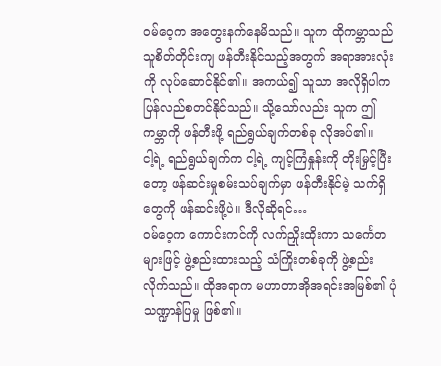ဝမ်ဝေ့က အတွေးနက်နေမိသည်။ သူက ထိုကမ္ဘာသည် သူစိတ်တိုင်းကျ ဖန်တီးနိုင်သည့်အတွက် အရာအားလုံးကို လုပ်ဆောင်နိုင်၏။ အကယ်၍ သူသာ အလိုရှိပါက ပြန်လည်စတင်နိုင်သည်။ သို့သော်လည်း သူက ဤကမ္ဘာကို ဖန်တီးဖို့ ရည်ရွယ်ချက်တစ်ခု လိုအပ်၏။
ငါ့ရဲ့ ရည်ရွယ်ချက်က ငါ့ရဲ့ ကျင့်ကြံနှုန်းကို တိုးမြှင့်ပြီးတော့ ဖန်ဆင်းမှုစမ်းသပ်ချက်မှာ ဖန်တီးနိုင်မဲ့ သက်ရှိတွေကို ဖန်ဆင်းဖို့ပဲ။ ဒီလိုဆိုရင်…
ဝမ်ဝေ့က ကောင်းကင်ကို လက်ညှိုးထိုးကာ သင်္ကေတများဖြင့် ဖွဲ့စည်းထားသည့် သံကြိုးတစ်ခုကို ဖွဲ့စည်းလိုက်သည်။ ထိုအရာက မဟာတာအိုအရင်းအမြစ်၏ ပုံသဏ္ဍာန်ပြမှု ဖြစ်၏။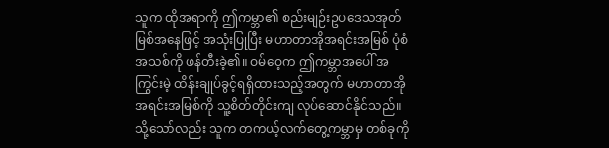သူက ထိုအရာကို ဤကမ္ဘာ၏ စည်းမျဉ်းဥပဒေသအုတ်မြစ်အနေဖြင့် အသုံးပြုပြီး မဟာတာအိုအရင်းအမြစ် ပုံစံအသစ်ကို ဖန်တီးခဲ့၏။ ဝမ်ဝေ့က ဤကမ္ဘာအပေါ် အကြွင်းမဲ့ ထိန်းချုပ်ခွင့်ရရှိထားသည့်အတွက် မဟာတာအိုအရင်းအမြစ်ကို သူ့စိတ်တိုင်းကျ လုပ်ဆောင်နိုင်သည်။ သို့သော်လည်း သူက တကယ့်လက်တွေ့ကမ္ဘာမှ တစ်ခုကို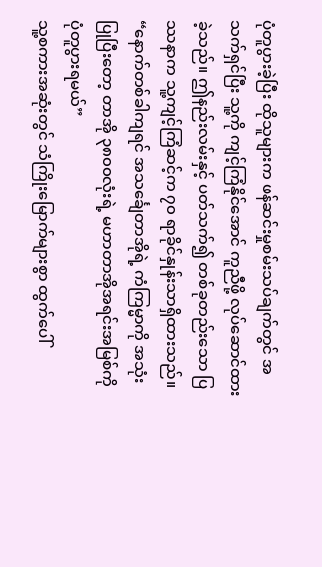ပုံတူပွားခဲ့ပြီး ထိုသူများက ဖန်ဆင်းမှုစမ်းသပ်ချက်တွင် အသက်ရှင်ပြီး သူ့ကို ကျင့်ကြံနိုင်အောင် ကူညီဖို့ လုပ်ဆောင်ထားခဲ့သည်။ ဤနည်းလမ်းနှင့် ပတ်သက်၍ တစ်ခုတည်းသော ပြဿနာက သူ့ကျင့်ကြံဆင့်က ၇၀ ရာခိုင်နှုန်းသာရှိထားသည်။
“နောက်တစ်ခါကျရင် အသင်္ချေတာအိုရဲ့ ကံကြမ္မာကို အသုံးပြုပြီးတော့ တာအို ၃၈၀၀လုံးရဲ့ မဟာတာအိုအရင်းအမြစ်ကို ပုံတူပွားရမယ်”
သူ့စကားအဆုံးတွင် သံကြိုးမြောက်များစွာ ထွက်ပေါ်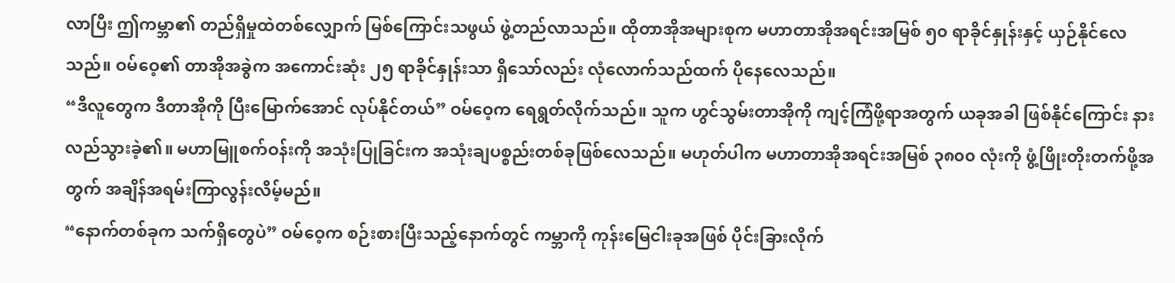လာပြီး ဤကမ္ဘာ၏ တည်ရှိမှုထဲတစ်လျှောက် မြစ်ကြောင်းသဖွယ် ဖွဲ့တည်လာသည်။ ထိုတာအိုအများစုက မဟာတာအိုအရင်းအမြစ် ၅၀ ရာခိုင်နှုန်းနှင့် ယှဉ်နိုင်လေသည်။ ဝမ်ဝေ့၏ တာအိုအခွဲက အကောင်းဆုံး ၂၅ ရာခိုင်နှုန်းသာ ရှိသော်လည်း လုံလောက်သည်ထက် ပိုနေလေသည်။
“ဒီလူတွေက ဒီတာအိုကို ပြီးမြောက်အောင် လုပ်နိုင်တယ်” ဝမ်ဝေ့က ရေရွတ်လိုက်သည်။ သူက ဟွင်သွမ်းတာအိုကို ကျင့်ကြံဖို့ရာအတွက် ယခုအခါ ဖြစ်နိုင်ကြောင်း နားလည်သွားခဲ့၏။ မဟာမြူစက်ဝန်းကို အသုံးပြုခြင်းက အသုံးချပစ္စည်းတစ်ခုဖြစ်လေသည်။ မဟုတ်ပါက မဟာတာအိုအရင်းအမြစ် ၃၈၀၀ လုံးကို ဖွံ့ဖြိုးတိုးတက်ဖို့အတွက် အချိန်အရမ်းကြာလွန်းလိမ့်မည်။
“နောက်တစ်ခုက သက်ရှိတွေပဲ” ဝမ်ဝေ့က စဉ်းစားပြီးသည့်နောက်တွင် ကမ္ဘာကို ကုန်းမြေငါးခုအဖြစ် ပိုင်းခြားလိုက်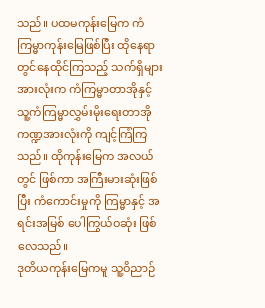သည်။ ပထမကုန်းမြေက ကံကြမ္မာကုန်းမြေဖြစ်ပြီး ထိုနေရာတွင်နေထိုင်ကြသည့် သက်ရှိများအားလုံးက ကံကြမ္မာတာအိုနှင့် သူ့ကံကြမ္မာလွှမ်းမိုးရေးတာအို ကဏ္ဍအားလုံးကို ကျင့်ကြံကြသည်။ ထိုကုန်းမြေက အလယ်တွင် ဖြစ်ကာ အကြီးမားဆုံးဖြစ်ပြီး ကံကောင်းမှုကို ကြမ္မာနှင့် အရင်းအမြစ် ပေါကြွယ်ဝဆုံး ဖြစ်လေသည်။
ဒုတိယကုန်းမြေကမူ သူ့ဝိညာဉ်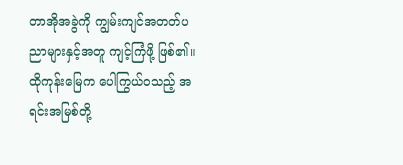တာအိုအခွဲကို ကျွမ်းကျင်အတတ်ပညာများနှင့်အတူ ကျင့်ကြံဖို့ ဖြစ်၏။ ထိုကုန်းမြေက ပေါကြွယ်ဝသည့် အရင်းအမြစ်တို့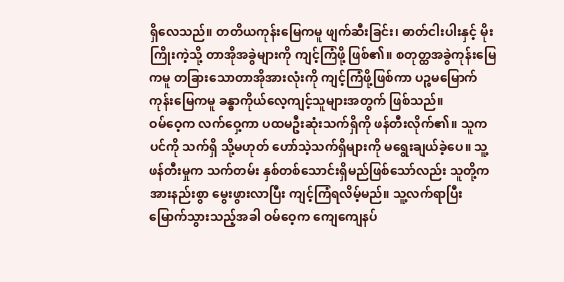ရှိလေသည်။ တတိယကုန်းမြေကမူ ဖျက်ဆီးခြင်း၊ ဓာတ်ငါးပါးနှင့် မိုးကြိုးကဲ့သို့ တာအိုအခွဲများကို ကျင့်ကြံဖို့ ဖြစ်၏။ စတုတ္ထအခွဲကုန်းမြေကမူ တခြားသောတာအိုအားလုံးကို ကျင့်ကြံဖို့ဖြစ်ကာ ပဉ္စမမြောက်ကုန်းမြေကမူ ခန္ဓာကိုယ်လေ့ကျင့်သူများအတွက် ဖြစ်သည်။
ဝမ်ဝေ့က လက်ဝှေ့ကာ ပထမဦးဆုံးသက်ရှိကို ဖန်တီးလိုက်၏။ သူက ပင်ကို သက်ရှိ သို့မဟုတ် ဟော်သဲ့သက်ရှိများကို မရွေးချယ်ခဲ့ပေ။ သူ့ဖန်တီးမှုက သက်တမ်း နှစ်တစ်သောင်းရှိမည်ဖြစ်သော်လည်း သူတို့က အားနည်းစွာ မွေးဖွားလာပြီး ကျင့်ကြံရလိမ့်မည်။ သူ့လက်ရာပြီးမြောက်သွားသည့်အခါ ဝမ်ဝေ့က ကျေကျေနပ်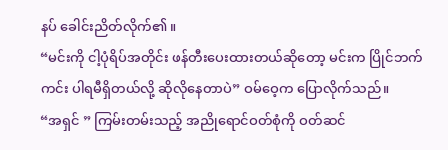နပ် ခေါင်းညိတ်လိုက်၏။
“မင်းကို ငါ့ပုံရိပ်အတိုင်း ဖန်တီးပေးထားတယ်ဆိုတော့ မင်းက ပြိုင်ဘက်ကင်း ပါရမီရှိတယ်လို့ ဆိုလိုနေတာပဲ” ဝမ်ဝေ့က ပြောလိုက်သည်။
“အရှင် ” ကြမ်းတမ်းသည့် အညိုရောင်ဝတ်စုံကို ဝတ်ဆင်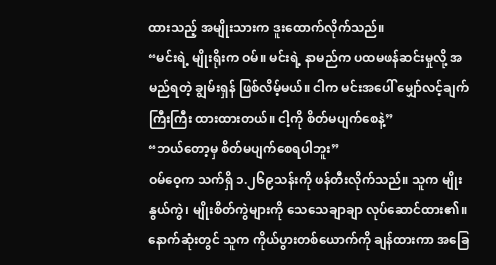ထားသည့် အမျိုးသားက ဒူးထောက်လိုက်သည်။
“မင်းရဲ့ မျိုးရိုးက ဝမ်။ မင်းရဲ့ နာမည်က ပထမဖန်ဆင်းမှုလို့ အမည်ရတဲ့ ချွမ်းရှန် ဖြစ်လိမ့်မယ်။ ငါက မင်းအပေါ် မျှော်လင့်ချက် ကြီးကြီး ထားထားတယ်။ ငါ့ကို စိတ်မပျက်စေနဲ့”
“ဘယ်တော့မှ စိတ်မပျက်စေရပါဘူး”
ဝမ်ဝေ့က သက်ရှိ ၁.၂၆၉သန်းကို ဖန်တီးလိုက်သည်။ သူက မျိုးနွယ်ကွဲ၊ မျိုးစိတ်ကွဲများကို သေသေချာချာ လုပ်ဆောင်ထား၏။ နောက်ဆုံးတွင် သူက ကိုယ်ပွားတစ်ယောက်ကို ချန်ထားကာ အခြေ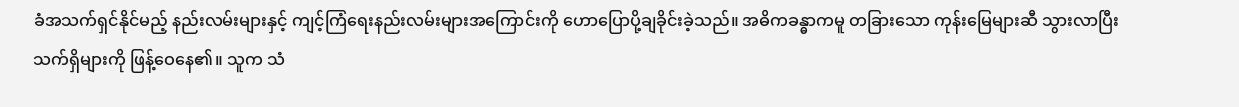ခံအသက်ရှင်နိုင်မည့် နည်းလမ်းများနှင့် ကျင့်ကြံရေးနည်းလမ်းများအကြောင်းကို ဟောပြောပို့ချခိုင်းခဲ့သည်။ အဓိကခန္ဓာကမူ တခြားသော ကုန်းမြေများဆီ သွားလာပြီး သက်ရှိများကို ဖြန့်ဝေနေ၏။ သူက သံ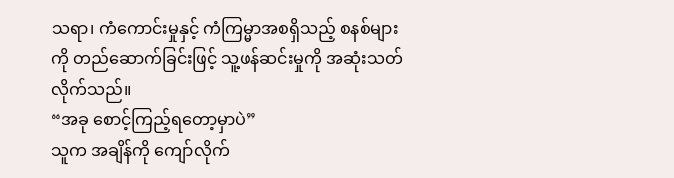သရာ၊ ကံကောင်းမှုနှင့် ကံကြမ္မာအစရှိသည့် စနစ်များကို တည်ဆောက်ခြင်းဖြင့် သူ့ဖန်ဆင်းမှုကို အဆုံးသတ်လိုက်သည်။
“အခု စောင့်ကြည့်ရတော့မှာပဲ”
သူက အချိန်ကို ကျော်လိုက်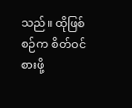သည်။ ထိုဖြစ်စဉ်က စိတ်ဝင်စားဖို့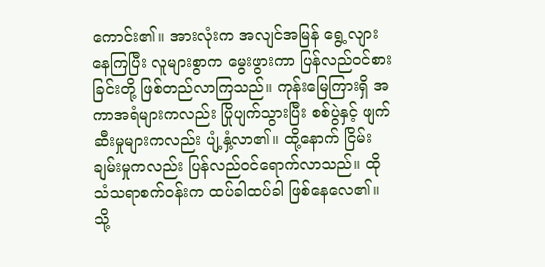ကောင်း၏။ အားလုံးက အလျင်အမြန် ရွေ့လျားနေကြပြီး လူများစွာက မွေးဖွားကာ ပြန်လည်ဝင်စားခြင်းတို့ ဖြစ်တည်လာကြသည်။ ကုန်းမြေကြားရှိ အကာအရံများကလည်း ပြိုပျက်သွားပြီး စစ်ပွဲနှင့် ဖျက်ဆီးမှုများကလည်း ပျံ့နှံ့လာ၏။ ထို့နောက် ငြိမ်းချမ်းမှုကလည်း ပြန်လည်ဝင်ရောက်လာသည်။ ထိုသံသရာစက်ဝန်းက ထပ်ခါထပ်ခါ ဖြစ်နေလေ၏။
သို့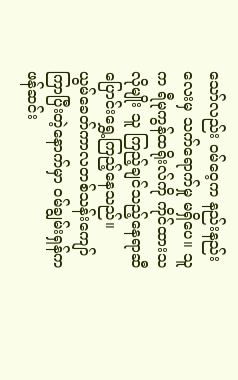သော်လည်း ဝမ်ဝေ့က နည်းနည်းလေးမှ သက်ရောက်မှု မရှိပေ။ သူက ရီမုကွန်ထရိုးလ်ကို ကိုင်ထားသလိုမျိုး သူ ကြည့်ချင်သည့်နေရာဆီ ပြောင်းရွှေ့ကြည့်နေသည်။
ယွမ်ခေတ်ကာလတစ်သန်းကျော် ကြာပြီးတဲ့နောက်မှာ ဝမ်ချွမ်းရှန်က ဖန်ဆင်း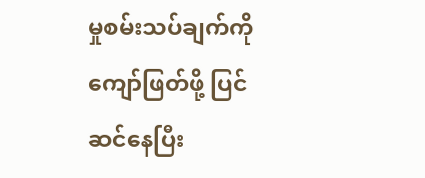မှုစမ်းသပ်ချက်ကို ကျော်ဖြတ်ဖို့ ပြင်ဆင်နေပြီး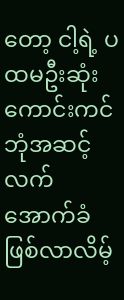တော့ ငါ့ရဲ့ ပထမဦးဆုံး ကောင်းကင်ဘုံအဆင့် လက်အောက်ခံ ဖြစ်လာလိမ့်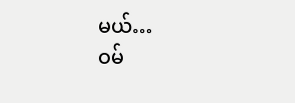မယ်…
ဝမ်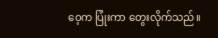ဝေ့က ပြုံးကာ တွေးလိုက်သည်။